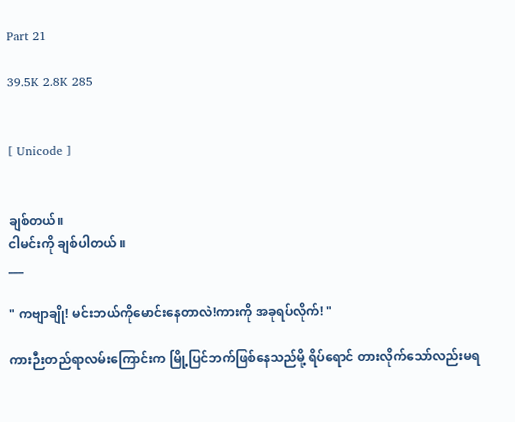Part 21

39.5K 2.8K 285


[ Unicode ]


ချစ်တယ်။
ငါမင်းကို ချစ်ပါတယ် ။
___

" ကဗျာချို! မင်းဘယ်ကိုမောင်းနေတာလဲ!ကားကို အခုရပ်လိုက်! "

ကားဉီးတည်ရာလမ်းကြောင်းက မြို့ပြင်ဘက်ဖြစ်နေသည်မို့ ရိပ်ရောင် တားလိုက်သော်လည်းမရ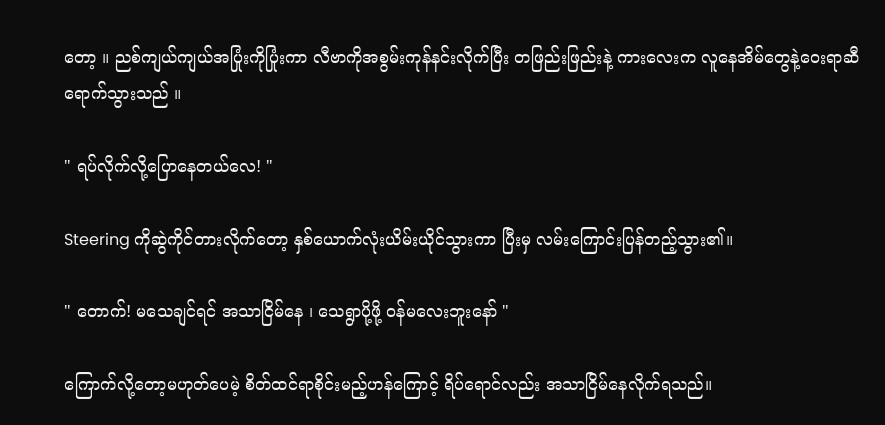တော့ ။ ညစ်ကျယ်ကျယ်အပြုံးကိုပြုံးကာ လီဗာကိုအစွမ်းကုန်နင်းလိုက်ပြီး တဖြည်းဖြည်းနဲ့ ကားလေးက လူနေအိမ်တွေနဲ့ဝေးရာဆီရောက်သွားသည် ။

" ရပ်လိုက်လို့ပြောနေတယ်လေ! "

Steering ကိုဆွဲကိုင်တားလိုက်တော့ နှစ်ယောက်လုံးယိမ်းယိုင်သွားကာ ပြီးမှ လမ်းကြောင်းပြန်တည့်သွား၏။

" တောက်! မသေချင်ရင် အသာငြိမ်နေ ၊ သေရွာပို့ဖို့ ဝန်မလေးဘူးနော် "

ကြောက်လို့တော့မဟုတ်ပေမဲ့ စိတ်ထင်ရာစိုင်းမည့်ဟန်ကြောင့် ရိပ်ရောင်လည်း အသာငြိမ်နေလိုက်ရသည်။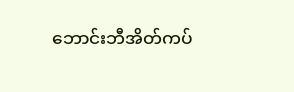ဘောင်းဘီအိတ်ကပ်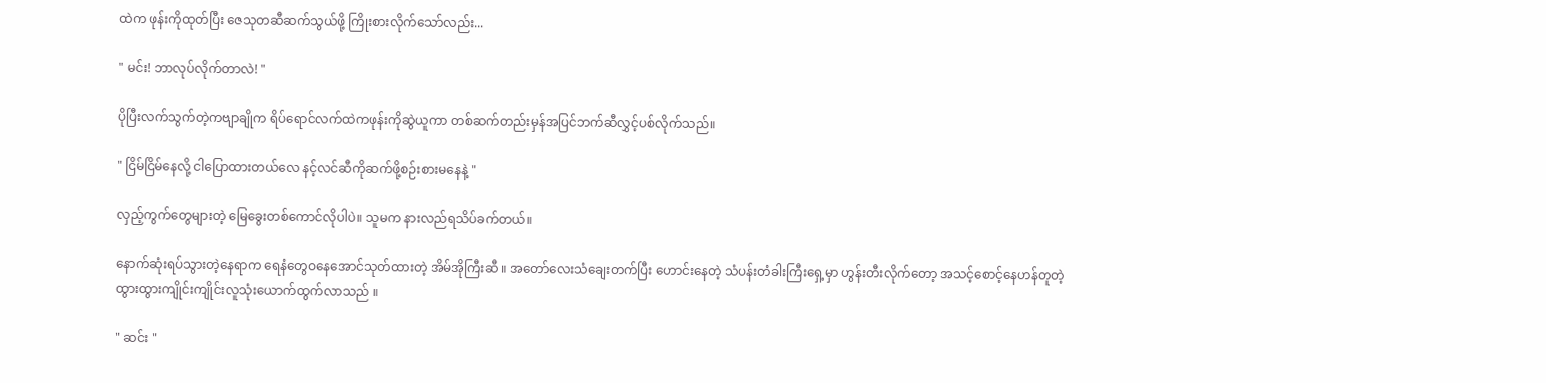ထဲက ဖုန်းကိုထုတ်ပြီး ဇေသုတဆီဆက်သွယ်ဖို့ ကြိုးစားလိုက်သော်လည်း...

" မင်း! ဘာလုပ်လိုက်တာလဲ! "

ပိုပြီးလက်သွက်တဲ့ကဗျာချိုက ရိပ်ရောင်လက်ထဲကဖုန်းကိုဆွဲယူကာ တစ်ဆက်တည်းမှန်အပြင်ဘက်ဆီလွှင့်ပစ်လိုက်သည်။

" ငြိမ်ငြိမ်နေလို့ ငါပြောထားတယ်လေ နင့်လင်ဆီကိုဆက်ဖို့စဉ်းစားမနေနဲ့ "

လှည့်ကွက်တွေများတဲ့ မြေခွေးတစ်ကောင်လိုပါပဲ။ သူမက နားလည်ရသိပ်ခက်တယ်။

နောက်ဆုံးရပ်သွားတဲ့နေရာက ရေနံတွေဝနေအောင်သုတ်ထားတဲ့ အိမ်အိုကြီးဆီ ။ အတော်လေးသံချေးတက်ပြီး ဟောင်းနေတဲ့ သံပန်းတံခါးကြီးရှေ့မှာ ဟွန်းတီးလိုက်တော့ အသင့်စောင့်နေဟန်တူတဲ့ ထွားထွားကျိုင်းကျိုင်းလူသုံးယောက်ထွက်လာသည် ။

" ဆင်း "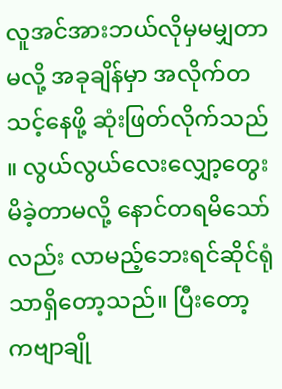လူအင်အားဘယ်လိုမှမမျှတာမလို့ အခုချိန်မှာ အလိုက်တသင့်နေဖို့ ဆုံးဖြတ်လိုက်သည် ။ လွယ်လွယ်လေးလျှော့တွေးမိခဲ့တာမလို့ နောင်တရမိသော်လည်း လာမည့်ဘေးရင်ဆိုင်ရုံသာရှိတော့သည်။ ပြီးတော့ ကဗျာချို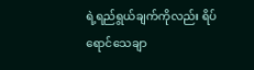ရဲ့ရည်ရွယ်ချက်ကိုလည်း ရိပ်ရောင်သေချာ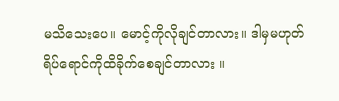မသိသေးပေ။ မောင့်ကိုလိုချင်တာလား။ ဒါမှမဟုတ် ရိပ်ရောင်ကိုထိခိုက်စေချင်တာလား ။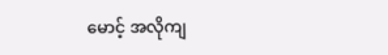မောင့် အလိုကျ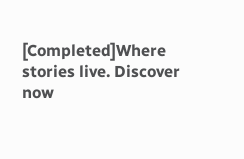[Completed]Where stories live. Discover now